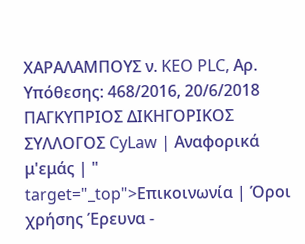ΧΑΡΑΛΑΜΠΟΥΣ ν. KEO PLC, Αρ. Υπόθεσης: 468/2016, 20/6/2018 ΠΑΓΚΥΠΡΙΟΣ ΔΙΚΗΓΟΡΙΚΟΣ ΣΥΛΛΟΓΟΣ CyLaw | Αναφορικά μ'εμάς | " target="_top">Επικοινωνία | Όροι χρήσης Έρευνα -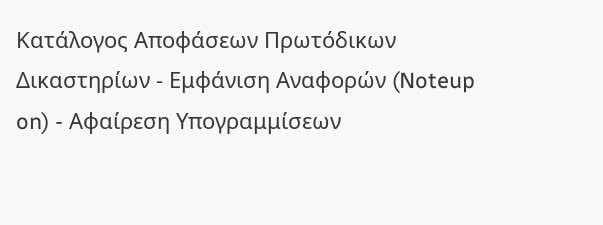Κατάλογος Αποφάσεων Πρωτόδικων Δικαστηρίων - Εμφάνιση Αναφορών (Noteup on) - Αφαίρεση Υπογραμμίσεων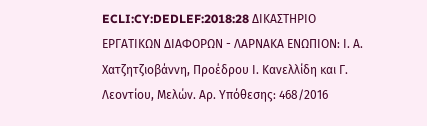ECLI:CY:DEDLEF:2018:28 ΔΙΚΑΣΤΗΡΙΟ ΕΡΓΑΤΙΚΩΝ ΔΙΑΦΟΡΩΝ - ΛΑΡΝΑΚΑ ΕΝΩΠΙΟΝ: Ι. Α. Χατζητζιοβάννη, Προέδρου Ι. Κανελλίδη και Γ. Λεοντίου, Μελών. Αρ. Υπόθεσης: 468/2016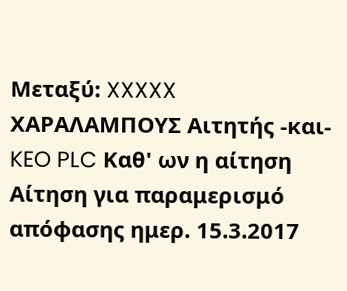Μεταξύ: XXXXX ΧΑΡΑΛΑΜΠΟΥΣ Αιτητής -και- KEO PLC Καθ' ων η αίτηση Αίτηση για παραμερισμό απόφασης ημερ. 15.3.2017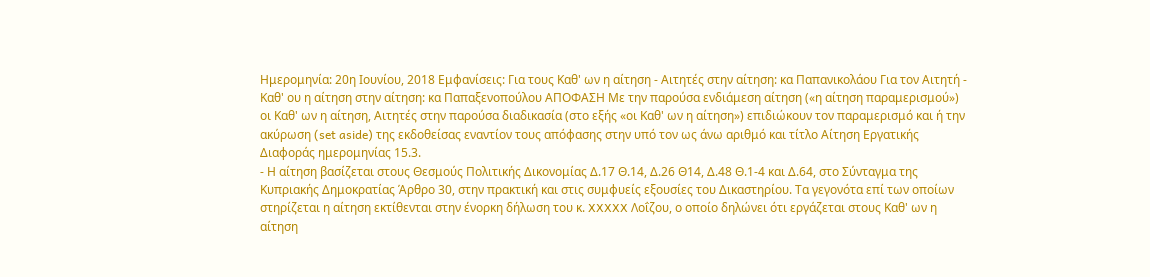Ημερομηνία: 20η Ιουνίου, 2018 Εμφανίσεις: Για τους Καθ' ων η αίτηση - Αιτητές στην αίτηση: κα Παπανικολάου Για τον Αιτητή - Καθ' ου η αίτηση στην αίτηση: κα Παπαξενοπούλου ΑΠΟΦΑΣΗ Με την παρούσα ενδιάμεση αίτηση («η αίτηση παραμερισμού») οι Καθ' ων η αίτηση, Αιτητές στην παρούσα διαδικασία (στο εξής «οι Καθ' ων η αίτηση») επιδιώκουν τον παραμερισμό και ή την ακύρωση (set aside) της εκδοθείσας εναντίον τους απόφασης στην υπό τον ως άνω αριθμό και τίτλο Αίτηση Εργατικής Διαφοράς ημερομηνίας 15.3.
- Η αίτηση βασίζεται στους Θεσμούς Πολιτικής Δικονομίας Δ.17 Θ.14, Δ.26 Θ14, Δ.48 Θ.1-4 και Δ.64, στο Σύνταγμα της Κυπριακής Δημοκρατίας Άρθρο 30, στην πρακτική και στις συμφυείς εξουσίες του Δικαστηρίου. Τα γεγονότα επί των οποίων στηρίζεται η αίτηση εκτίθενται στην ένορκη δήλωση του κ. XXXXX Λοΐζου, ο οποίο δηλώνει ότι εργάζεται στους Καθ' ων η αίτηση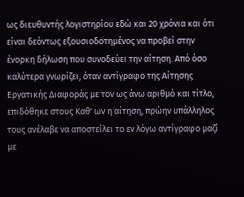ως διευθυντής λογιστηρίου εδώ και 20 χρόνια και ότι είναι δεόντως εξουσιοδοτημένος να προβεί στην ένορκη δήλωση που συνοδεύει την αίτηση. Από όσο καλύτερα γνωρίζει, όταν αντίγραφο της Αίτησης Εργατικής Διαφοράς με τον ως άνω αριθμό και τίτλο, επιδόθηκε στους Καθ' ων η αίτηση, πρώην υπάλληλος τους ανέλαβε να αποστείλει το εν λόγω αντίγραφο μαζί με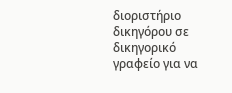διοριστήριο δικηγόρου σε δικηγορικό γραφείο για να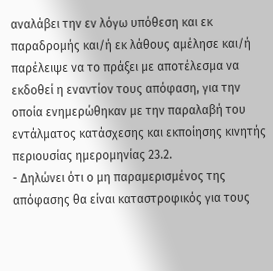αναλάβει την εν λόγω υπόθεση και εκ παραδρομής και/ή εκ λάθους αμέλησε και/ή παρέλειψε να το πράξει με αποτέλεσμα να εκδοθεί η εναντίον τους απόφαση, για την οποία ενημερώθηκαν με την παραλαβή του εντάλματος κατάσχεσης και εκποίησης κινητής περιουσίας ημερομηνίας 23.2.
- Δηλώνει ότι ο μη παραμερισμένος της απόφασης θα είναι καταστροφικός για τους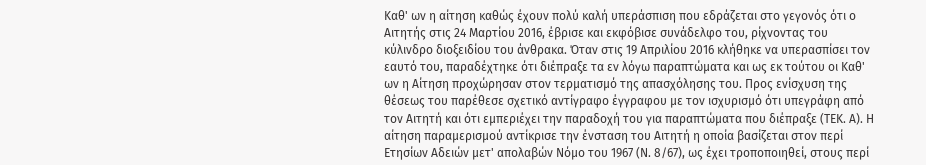Καθ' ων η αίτηση καθώς έχουν πολύ καλή υπεράσπιση που εδράζεται στο γεγονός ότι ο Αιτητής στις 24 Μαρτίου 2016, έβρισε και εκφόβισε συνάδελφο του, ρίχνοντας του κύλινδρο διοξειδίου του άνθρακα. Όταν στις 19 Απριλίου 2016 κλήθηκε να υπερασπίσει τον εαυτό του, παραδέχτηκε ότι διέπραξε τα εν λόγω παραπτώματα και ως εκ τούτου οι Καθ' ων η Αίτηση προχώρησαν στον τερματισμό της απασχόλησης του. Προς ενίσχυση της θέσεως του παρέθεσε σχετικό αντίγραφο έγγραφου με τον ισχυρισμό ότι υπεγράφη από τον Αιτητή και ότι εμπεριέχει την παραδοχή του για παραπτώματα που διέπραξε (ΤΕΚ. Α). Η αίτηση παραμερισμού αντίκρισε την ένσταση του Αιτητή η οποία βασίζεται στον περί Ετησίων Αδειών μετ' απολαβών Νόμο του 1967 (Ν. 8/67), ως έχει τροποποιηθεί, στους περί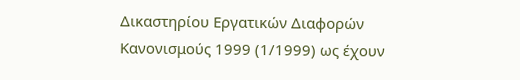Δικαστηρίου Εργατικών Διαφορών Κανονισμούς 1999 (1/1999) ως έχουν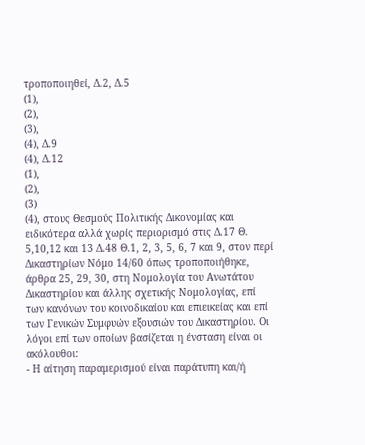τροποποιηθεί, Δ.2, Δ.5
(1),
(2),
(3),
(4), Δ.9
(4), Δ.12
(1),
(2),
(3)
(4), στους Θεσμούς Πολιτικής Δικονομίας και ειδικότερα αλλά χωρίς περιορισμό στις Δ.17 Θ. 5,10,12 και 13 Δ.48 Θ.1, 2, 3, 5, 6, 7 και 9, στον περί Δικαστηρίων Νόμο 14/60 όπως τροποποιήθηκε, άρθρα 25, 29, 30, στη Νομολογία του Ανωτάτου Δικαστηρίου και άλλης σχετικής Νομολογίας, επί των κανόνων του κοινοδικαίου και επιεικείας και επί των Γενικών Συμφυών εξουσιών του Δικαστηρίου. Οι λόγοι επί των οποίων βασίζεται η ένσταση είναι οι ακόλουθοι:
- Η αίτηση παραμερισμού είναι παράτυπη και/ή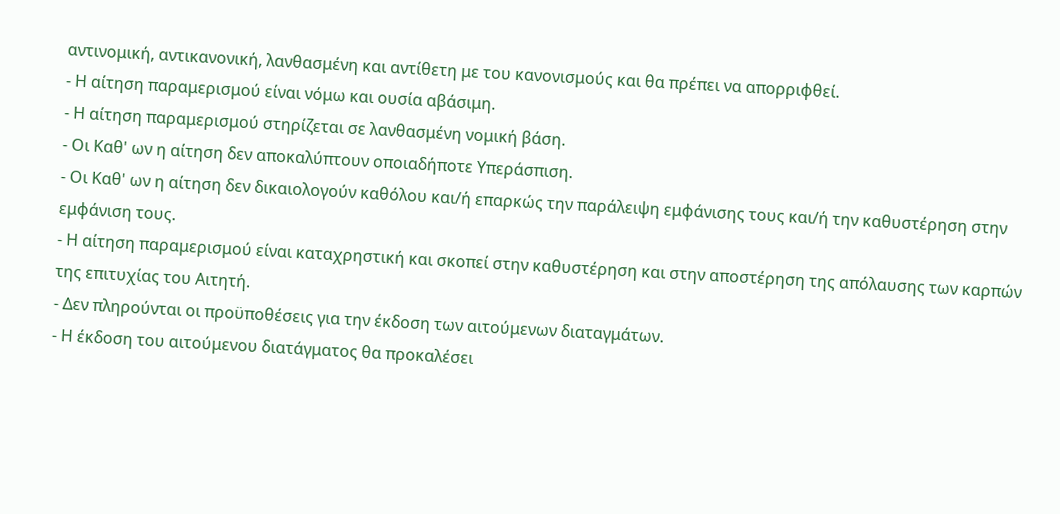αντινομική, αντικανονική, λανθασμένη και αντίθετη με του κανονισμούς και θα πρέπει να απορριφθεί.
- Η αίτηση παραμερισμού είναι νόμω και ουσία αβάσιμη.
- Η αίτηση παραμερισμού στηρίζεται σε λανθασμένη νομική βάση.
- Οι Καθ' ων η αίτηση δεν αποκαλύπτουν οποιαδήποτε Υπεράσπιση.
- Οι Καθ' ων η αίτηση δεν δικαιολογούν καθόλου και/ή επαρκώς την παράλειψη εμφάνισης τους και/ή την καθυστέρηση στην εμφάνιση τους.
- Η αίτηση παραμερισμού είναι καταχρηστική και σκοπεί στην καθυστέρηση και στην αποστέρηση της απόλαυσης των καρπών της επιτυχίας του Αιτητή.
- Δεν πληρούνται οι προϋποθέσεις για την έκδοση των αιτούμενων διαταγμάτων.
- Η έκδοση του αιτούμενου διατάγματος θα προκαλέσει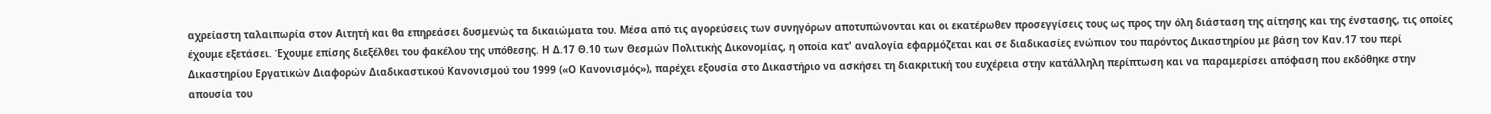αχρείαστη ταλαιπωρία στον Αιτητή και θα επηρεάσει δυσμενώς τα δικαιώματα του. Μέσα από τις αγορεύσεις των συνηγόρων αποτυπώνονται και οι εκατέρωθεν προσεγγίσεις τους ως προς την όλη διάσταση της αίτησης και της ένστασης, τις οποίες έχουμε εξετάσει. Έχουμε επίσης διεξέλθει του φακέλου της υπόθεσης. Η Δ.17 Θ.10 των Θεσμών Πολιτικής Δικονομίας, η οποία κατ' αναλογία εφαρμόζεται και σε διαδικασίες ενώπιον του παρόντος Δικαστηρίου με βάση τον Καν.17 του περί Δικαστηρίου Εργατικών Διαφορών Διαδικαστικού Κανονισμού του 1999 («Ο Κανονισμός»), παρέχει εξουσία στο Δικαστήριο να ασκήσει τη διακριτική του ευχέρεια στην κατάλληλη περίπτωση και να παραμερίσει απόφαση που εκδόθηκε στην απουσία του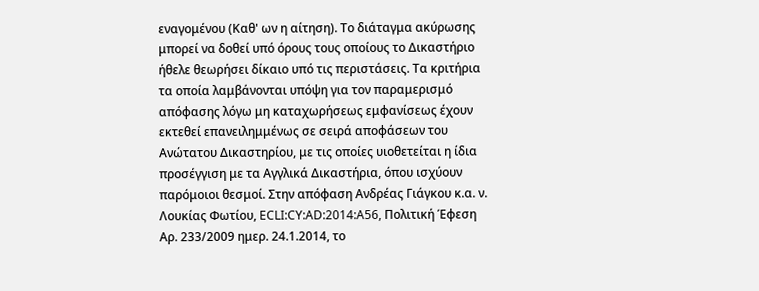εναγομένου (Καθ' ων η αίτηση). Το διάταγμα ακύρωσης μπορεί να δοθεί υπό όρους τους οποίους το Δικαστήριο ήθελε θεωρήσει δίκαιο υπό τις περιστάσεις. Τα κριτήρια τα οποία λαμβάνονται υπόψη για τον παραμερισμό απόφασης λόγω μη καταχωρήσεως εμφανίσεως έχουν εκτεθεί επανειλημμένως σε σειρά αποφάσεων του Ανώτατου Δικαστηρίου, με τις οποίες υιοθετείται η ίδια προσέγγιση με τα Αγγλικά Δικαστήρια, όπου ισχύουν παρόμοιοι θεσμοί. Στην απόφαση Ανδρέας Γιάγκου κ.α. ν. Λουκίας Φωτίου, ECLI:CY:AD:2014:A56, Πολιτική Έφεση Αρ. 233/2009 ημερ. 24.1.2014, το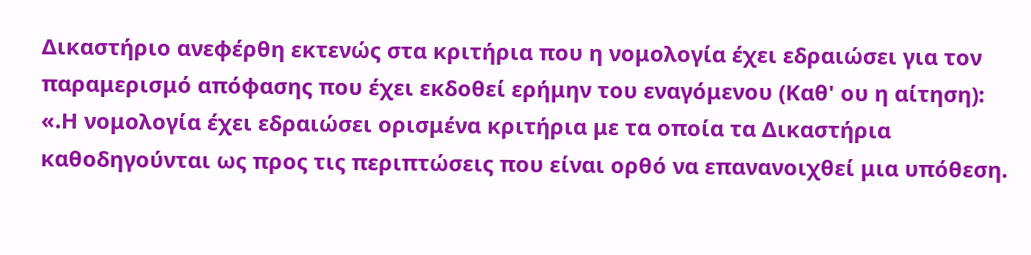Δικαστήριο ανεφέρθη εκτενώς στα κριτήρια που η νομολογία έχει εδραιώσει για τον παραμερισμό απόφασης που έχει εκδοθεί ερήμην του εναγόμενου (Καθ' ου η αίτηση): «.Η νομολογία έχει εδραιώσει ορισμένα κριτήρια με τα οποία τα Δικαστήρια καθοδηγούνται ως προς τις περιπτώσεις που είναι ορθό να επανανοιχθεί μια υπόθεση.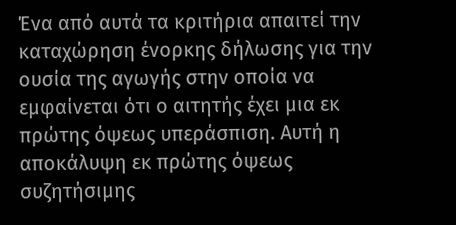Ένα από αυτά τα κριτήρια απαιτεί την καταχώρηση ένορκης δήλωσης για την ουσία της αγωγής στην οποία να εμφαίνεται ότι ο αιτητής έχει μια εκ πρώτης όψεως υπεράσπιση. Αυτή η αποκάλυψη εκ πρώτης όψεως συζητήσιμης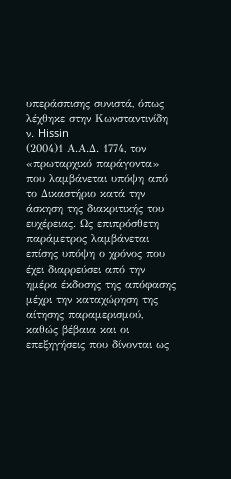υπεράσπισης συνιστά, όπως λέχθηκε στην Κωνσταντινίδη ν. Hissin
(2004)1 Α.Α.Δ. 1774, τον «πρωταρχικό παράγοντα» που λαμβάνεται υπόψη από το Δικαστήριο κατά την άσκηση της διακριτικής του ευχέρειας. Ως επιπρόσθετη παράμετρος λαμβάνεται επίσης υπόψη ο χρόνος που έχει διαρρεύσει από την ημέρα έκδοσης της απόφασης μέχρι την καταχώρηση της αίτησης παραμερισμού, καθώς βέβαια και οι επεξηγήσεις που δίνονται ως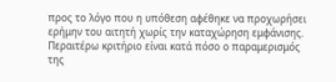προς το λόγο που η υπόθεση αφέθηκε να προχωρήσει ερήμην του αιτητή χωρίς την καταχώρηση εμφάνισης. Περαιτέρω κριτήριο είναι κατά πόσο ο παραμερισμός της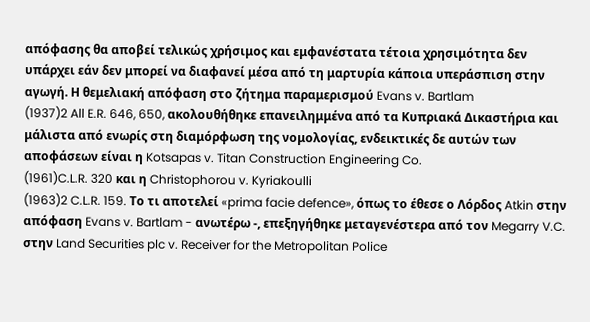απόφασης θα αποβεί τελικώς χρήσιμος και εμφανέστατα τέτοια χρησιμότητα δεν υπάρχει εάν δεν μπορεί να διαφανεί μέσα από τη μαρτυρία κάποια υπεράσπιση στην αγωγή. Η θεμελιακή απόφαση στο ζήτημα παραμερισμού Evans v. Bartlam
(1937)2 All E.R. 646, 650, ακολουθήθηκε επανειλημμένα από τα Κυπριακά Δικαστήρια και μάλιστα από ενωρίς στη διαμόρφωση της νομολογίας, ενδεικτικές δε αυτών των αποφάσεων είναι η Kotsapas v. Titan Construction Engineering Co.
(1961)C.L.R. 320 και η Christophorou v. Kyriakoulli
(1963)2 C.L.R. 159. Το τι αποτελεί «prima facie defence», όπως το έθεσε ο Λόρδος Atkin στην απόφαση Evans v. Bartlam - ανωτέρω -, επεξηγήθηκε μεταγενέστερα από τον Megarry V.C. στην Land Securities plc v. Receiver for the Metropolitan Police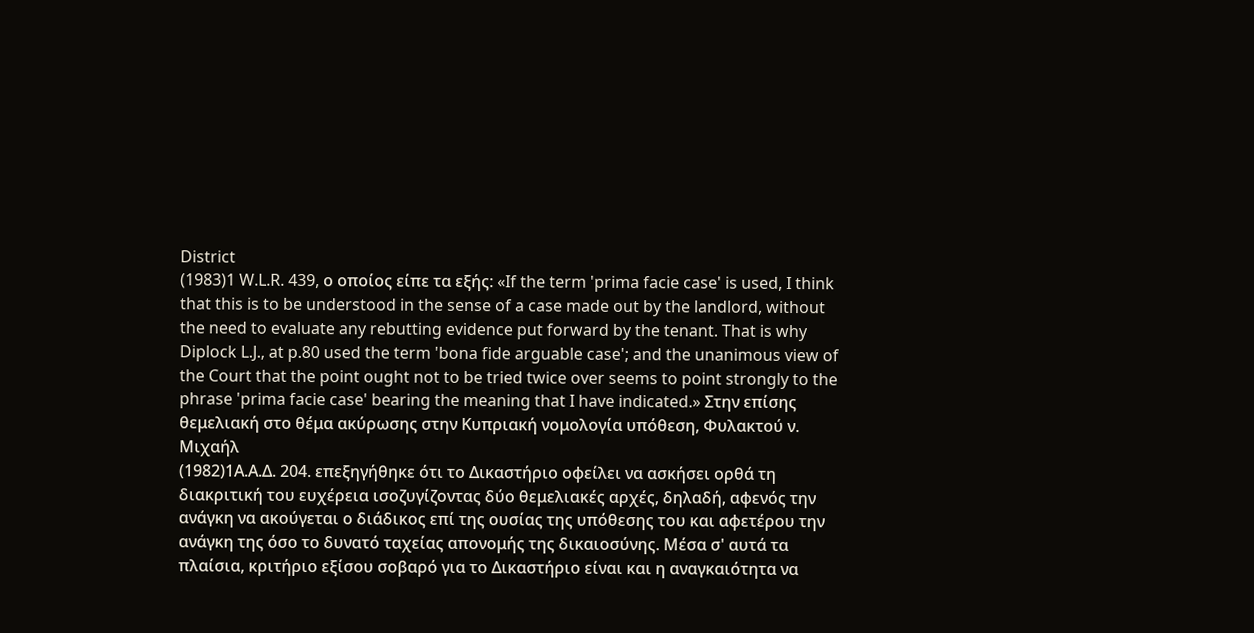District
(1983)1 W.L.R. 439, ο οποίος είπε τα εξής: «If the term 'prima facie case' is used, I think that this is to be understood in the sense of a case made out by the landlord, without the need to evaluate any rebutting evidence put forward by the tenant. That is why Diplock L.J., at p.80 used the term 'bona fide arguable case'; and the unanimous view of the Court that the point ought not to be tried twice over seems to point strongly to the phrase 'prima facie case' bearing the meaning that I have indicated.» Στην επίσης θεμελιακή στο θέμα ακύρωσης στην Κυπριακή νομολογία υπόθεση, Φυλακτού ν. Μιχαήλ
(1982)1Α.Α.Δ. 204. επεξηγήθηκε ότι το Δικαστήριο οφείλει να ασκήσει ορθά τη διακριτική του ευχέρεια ισοζυγίζοντας δύο θεμελιακές αρχές, δηλαδή, αφενός την ανάγκη να ακούγεται ο διάδικος επί της ουσίας της υπόθεσης του και αφετέρου την ανάγκη της όσο το δυνατό ταχείας απονομής της δικαιοσύνης. Μέσα σ' αυτά τα πλαίσια, κριτήριο εξίσου σοβαρό για το Δικαστήριο είναι και η αναγκαιότητα να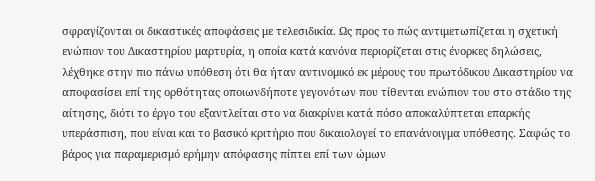σφραγίζονται οι δικαστικές αποφάσεις με τελεσιδικία. Ως προς το πώς αντιμετωπίζεται η σχετική ενώπιον του Δικαστηρίου μαρτυρία, η οποία κατά κανόνα περιορίζεται στις ένορκες δηλώσεις, λέχθηκε στην πιο πάνω υπόθεση ότι θα ήταν αντινομικό εκ μέρους του πρωτόδικου Δικαστηρίου να αποφασίσει επί της ορθότητας οποιωνδήποτε γεγονότων που τίθενται ενώπιον του στο στάδιο της αίτησης, διότι το έργο του εξαντλείται στο να διακρίνει κατά πόσο αποκαλύπτεται επαρκής υπεράσπιση, που είναι και το βασικό κριτήριο που δικαιολογεί το επανάνοιγμα υπόθεσης. Σαφώς το βάρος για παραμερισμό ερήμην απόφασης πίπτει επί των ώμων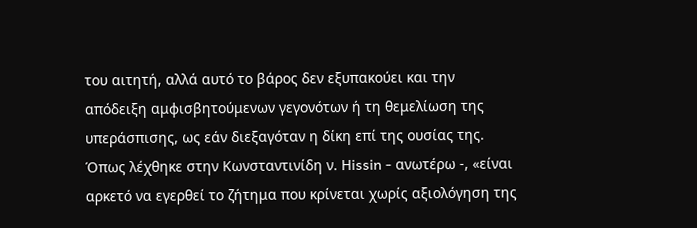του αιτητή, αλλά αυτό το βάρος δεν εξυπακούει και την απόδειξη αμφισβητούμενων γεγονότων ή τη θεμελίωση της υπεράσπισης, ως εάν διεξαγόταν η δίκη επί της ουσίας της. Όπως λέχθηκε στην Κωνσταντινίδη ν. Hissin - ανωτέρω -, «είναι αρκετό να εγερθεί το ζήτημα που κρίνεται χωρίς αξιολόγηση της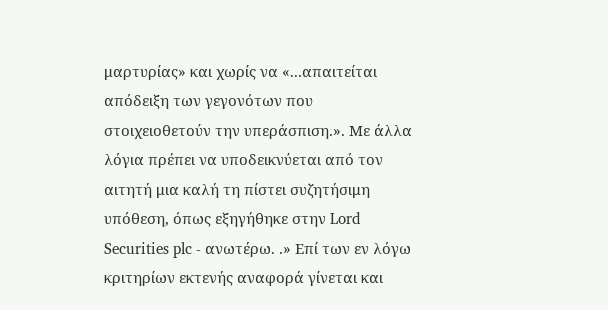μαρτυρίας» και χωρίς να «...απαιτείται απόδειξη των γεγονότων που στοιχειοθετούν την υπεράσπιση.». Με άλλα λόγια πρέπει να υποδεικνύεται από τον αιτητή μια καλή τη πίστει συζητήσιμη υπόθεση, όπως εξηγήθηκε στην Lord Securities plc - ανωτέρω. .» Επί των εν λόγω κριτηρίων εκτενής αναφορά γίνεται και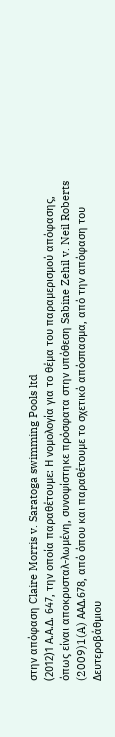στην απόφαση Claire Morris v. Saratoga swimming Pools ltd
(2012)1 Α.Α.Δ. 647, την οποία παραθέτουμε: Η νομολογία για το θέμα του παραμερισμού απόφασης, όπως είναι αποκρυσταλ-λωμένη, συνοψίστηκε πρόσφατα στην υπόθεση Sabine Zehil v. Neil Roberts
(2009)1(A) AΑΔ.678, από όπου και παραθέτουμε το σχετικό απόσπασμα, από την απόφαση του Δευτεροβάθμιου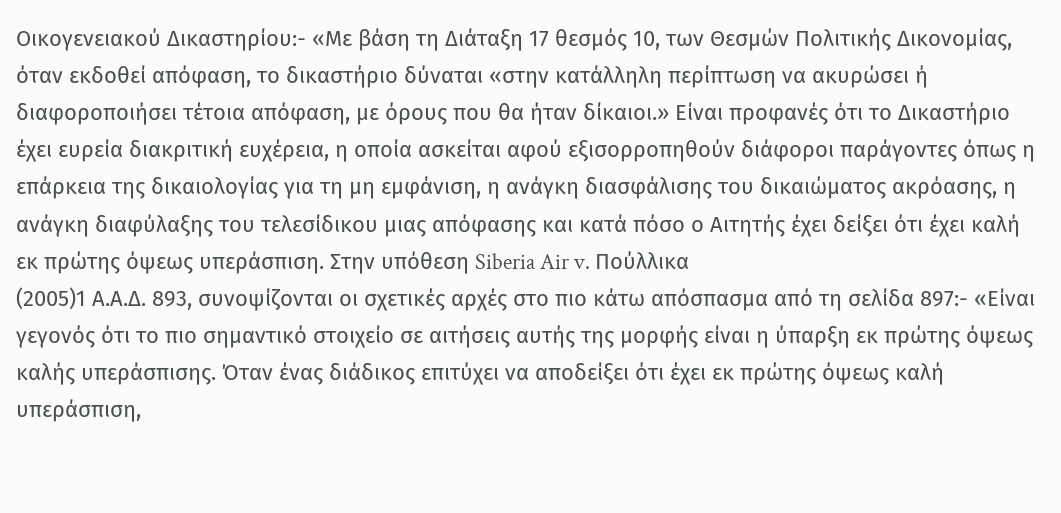Οικογενειακού Δικαστηρίου:- «Με βάση τη Διάταξη 17 θεσμός 10, των Θεσμών Πολιτικής Δικονομίας, όταν εκδοθεί απόφαση, το δικαστήριο δύναται «στην κατάλληλη περίπτωση να ακυρώσει ή διαφοροποιήσει τέτοια απόφαση, με όρους που θα ήταν δίκαιοι.» Είναι προφανές ότι το Δικαστήριο έχει ευρεία διακριτική ευχέρεια, η οποία ασκείται αφού εξισορροπηθούν διάφοροι παράγοντες όπως η επάρκεια της δικαιολογίας για τη μη εμφάνιση, η ανάγκη διασφάλισης του δικαιώματος ακρόασης, η ανάγκη διαφύλαξης του τελεσίδικου μιας απόφασης και κατά πόσο ο Αιτητής έχει δείξει ότι έχει καλή εκ πρώτης όψεως υπεράσπιση. Στην υπόθεση Siberia Air v. Πούλλικα
(2005)1 Α.Α.Δ. 893, συνοψίζονται οι σχετικές αρχές στο πιο κάτω απόσπασμα από τη σελίδα 897:- «Είναι γεγονός ότι το πιο σημαντικό στοιχείο σε αιτήσεις αυτής της μορφής είναι η ύπαρξη εκ πρώτης όψεως καλής υπεράσπισης. Όταν ένας διάδικος επιτύχει να αποδείξει ότι έχει εκ πρώτης όψεως καλή υπεράσπιση,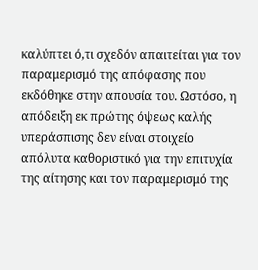καλύπτει ό,τι σχεδόν απαιτείται για τον παραμερισμό της απόφασης που εκδόθηκε στην απουσία του. Ωστόσο, η απόδειξη εκ πρώτης όψεως καλής υπεράσπισης δεν είναι στοιχείο απόλυτα καθοριστικό για την επιτυχία της αίτησης και τον παραμερισμό της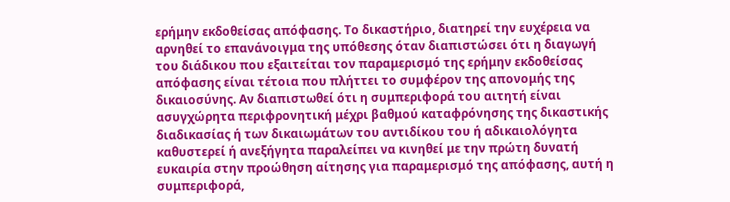ερήμην εκδοθείσας απόφασης. Το δικαστήριο, διατηρεί την ευχέρεια να αρνηθεί το επανάνοιγμα της υπόθεσης όταν διαπιστώσει ότι η διαγωγή του διάδικου που εξαιτείται τον παραμερισμό της ερήμην εκδοθείσας απόφασης είναι τέτοια που πλήττει το συμφέρον της απονομής της δικαιοσύνης. Αν διαπιστωθεί ότι η συμπεριφορά του αιτητή είναι ασυγχώρητα περιφρονητική μέχρι βαθμού καταφρόνησης της δικαστικής διαδικασίας ή των δικαιωμάτων του αντιδίκου του ή αδικαιολόγητα καθυστερεί ή ανεξήγητα παραλείπει να κινηθεί με την πρώτη δυνατή ευκαιρία στην προώθηση αίτησης για παραμερισμό της απόφασης, αυτή η συμπεριφορά,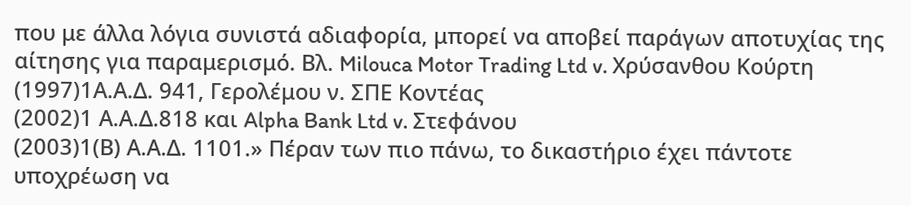που με άλλα λόγια συνιστά αδιαφορία, μπορεί να αποβεί παράγων αποτυχίας της αίτησης για παραμερισμό. Βλ. Milouca Motor Trading Ltd v. Χρύσανθου Κούρτη
(1997)1Α.Α.Δ. 941, Γερολέμου ν. ΣΠΕ Κοντέας
(2002)1 Α.Α.Δ.818 και Alpha Bank Ltd v. Στεφάνου
(2003)1(Β) Α.Α.Δ. 1101.» Πέραν των πιο πάνω, το δικαστήριο έχει πάντοτε υποχρέωση να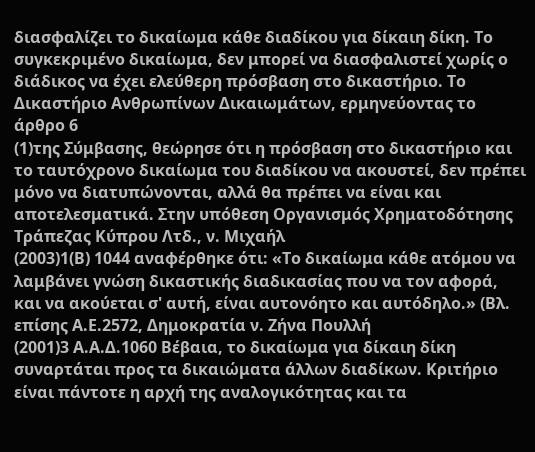διασφαλίζει το δικαίωμα κάθε διαδίκου για δίκαιη δίκη. Το συγκεκριμένο δικαίωμα, δεν μπορεί να διασφαλιστεί χωρίς ο διάδικος να έχει ελεύθερη πρόσβαση στο δικαστήριο. Το Δικαστήριο Ανθρωπίνων Δικαιωμάτων, ερμηνεύοντας το άρθρο 6
(1)της Σύμβασης, θεώρησε ότι η πρόσβαση στο δικαστήριο και το ταυτόχρονο δικαίωμα του διαδίκου να ακουστεί, δεν πρέπει μόνο να διατυπώνονται, αλλά θα πρέπει να είναι και αποτελεσματικά. Στην υπόθεση Οργανισμός Χρηματοδότησης Τράπεζας Κύπρου Λτδ., ν. Μιχαήλ
(2003)1(Β) 1044 αναφέρθηκε ότι: «Το δικαίωμα κάθε ατόμου να λαμβάνει γνώση δικαστικής διαδικασίας που να τον αφορά, και να ακούεται σ' αυτή, είναι αυτονόητο και αυτόδηλο.» (Βλ. επίσης Α.Ε.2572, Δημοκρατία ν. Ζήνα Πουλλή
(2001)3 Α.Α.Δ.1060 Βέβαια, το δικαίωμα για δίκαιη δίκη συναρτάται προς τα δικαιώματα άλλων διαδίκων. Κριτήριο είναι πάντοτε η αρχή της αναλογικότητας και τα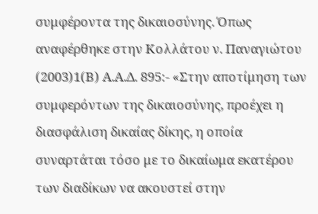συμφέροντα της δικαιοσύνης. Όπως αναφέρθηκε στην Κολλάτου ν. Παναγιώτου
(2003)1(Β) Α.Α.Δ. 895:- «Στην αποτίμηση των συμφερόντων της δικαιοσύνης, προέχει η διασφάλιση δικαίας δίκης, η οποία συναρτάται τόσο με το δικαίωμα εκατέρου των διαδίκων να ακουστεί στην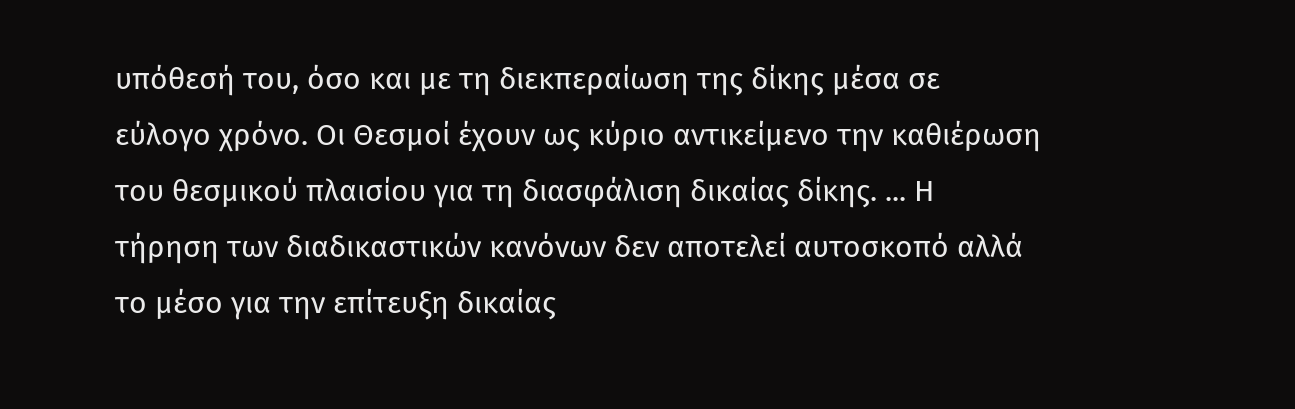υπόθεσή του, όσο και με τη διεκπεραίωση της δίκης μέσα σε εύλογο χρόνο. Οι Θεσμοί έχουν ως κύριο αντικείμενο την καθιέρωση του θεσμικού πλαισίου για τη διασφάλιση δικαίας δίκης. ... Η τήρηση των διαδικαστικών κανόνων δεν αποτελεί αυτοσκοπό αλλά το μέσο για την επίτευξη δικαίας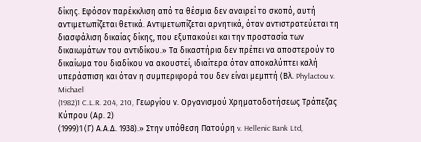δίκης. Εφόσον παρέκκλιση από τα θέσμια δεν αναιρεί το σκοπό, αυτή αντιμετωπίζεται θετικά. Αντιμετωπίζεται αρνητικά, όταν αντιστρατεύεται τη διασφάλιση δικαίας δίκης, που εξυπακούει και την προστασία των δικαιωμάτων του αντιδίκου.» Tα δικαστήρια δεν πρέπει να αποστερούν το δικαίωμα του διαδίκου να ακουστεί, ιδιαίτερα όταν αποκαλύπτει καλή υπεράσπιση και όταν η συμπεριφορά του δεν είναι μεμπτή (Βλ. Phylactou v. Michael
(1982)1 C.L.R. 204, 210, Γεωργίου ν. Οργανισμού Χρηματοδοτήσεως Τράπεζας Κύπρου (Αρ. 2)
(1999)1 (Γ) Α.Α.Δ. 1938).» Στην υπόθεση Πατούρη v. Hellenic Bank Ltd,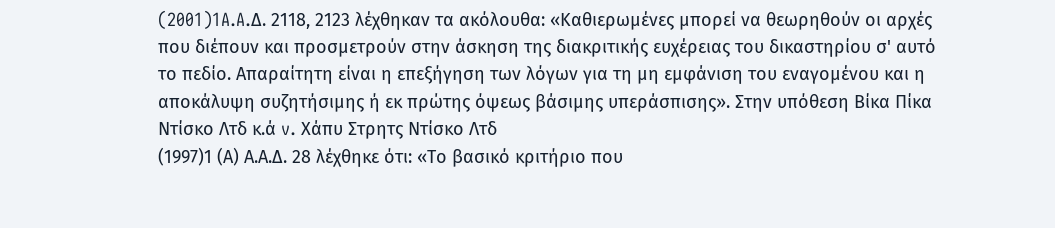(2001)1A.A.Δ. 2118, 2123 λέχθηκαν τα ακόλουθα: «Καθιερωμένες μπορεί να θεωρηθούν οι αρχές που διέπουν και προσμετρούν στην άσκηση της διακριτικής ευχέρειας του δικαστηρίου σ' αυτό το πεδίο. Απαραίτητη είναι η επεξήγηση των λόγων για τη μη εμφάνιση του εναγομένου και η αποκάλυψη συζητήσιμης ή εκ πρώτης όψεως βάσιμης υπεράσπισης». Στην υπόθεση Βίκα Πίκα Ντίσκο Λτδ κ.ά v. Χάπυ Στρητς Ντίσκο Λτδ
(1997)1 (Α) Α.Α.Δ. 28 λέχθηκε ότι: «Το βασικό κριτήριο που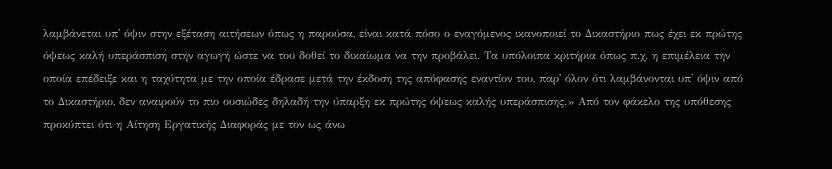λαμβάνεται υπ' όψιν στην εξέταση αιτήσεων όπως η παρούσα, είναι κατά πόσο ο εναγόμενος ικανοποιεί το Δικαστήριο πως έχει εκ πρώτης όψεως καλή υπεράσπιση στην αγωγή ώστε να του δοθεί το δικαίωμα να την προβάλει. Τα υπόλοιπα κριτήρια όπως π.χ. η επιμέλεια την οποία επέδειξε και η ταχύτητα με την οποία έδρασε μετά την έκδοση της απόφασης εναντίον του, παρ' όλον ότι λαμβάνονται υπ' όψιν από το Δικαστήριο, δεν αναιρούν το πιο ουσιώδες δηλαδή την ύπαρξη εκ πρώτης όψεως καλής υπεράσπισης.» Από τον φάκελο της υπόθεσης προκύπτει ότι η Αίτηση Εργατικής Διαφοράς με τον ως άνω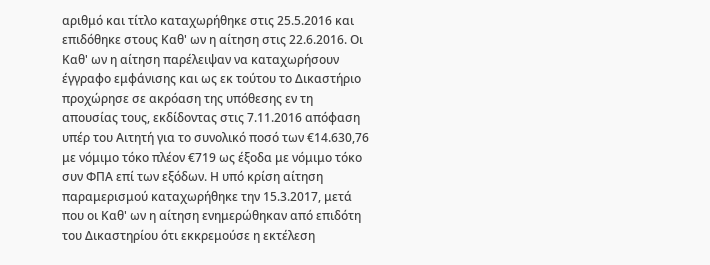αριθμό και τίτλο καταχωρήθηκε στις 25.5.2016 και επιδόθηκε στους Καθ' ων η αίτηση στις 22.6.2016. Οι Καθ' ων η αίτηση παρέλειψαν να καταχωρήσουν έγγραφο εμφάνισης και ως εκ τούτου το Δικαστήριο προχώρησε σε ακρόαση της υπόθεσης εν τη απουσίας τους, εκδίδοντας στις 7.11.2016 απόφαση υπέρ του Αιτητή για το συνολικό ποσό των €14.630,76 με νόμιμο τόκο πλέον €719 ως έξοδα με νόμιμο τόκο συν ΦΠΑ επί των εξόδων. Η υπό κρίση αίτηση παραμερισμού καταχωρήθηκε την 15.3.2017, μετά που οι Καθ' ων η αίτηση ενημερώθηκαν από επιδότη του Δικαστηρίου ότι εκκρεμούσε η εκτέλεση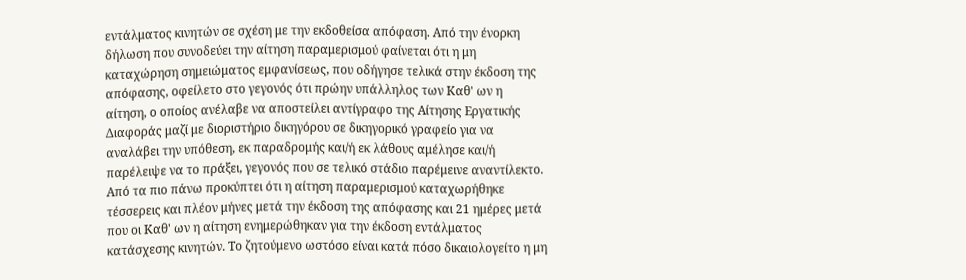εντάλματος κινητών σε σχέση με την εκδοθείσα απόφαση. Από την ένορκη δήλωση που συνοδεύει την αίτηση παραμερισμού φαίνεται ότι η μη καταχώρηση σημειώματος εμφανίσεως, που οδήγησε τελικά στην έκδοση της απόφασης, οφείλετο στο γεγονός ότι πρώην υπάλληλος των Καθ' ων η αίτηση, ο οποίος ανέλαβε να αποστείλει αντίγραφο της Αίτησης Εργατικής Διαφοράς μαζί με διοριστήριο δικηγόρου σε δικηγορικό γραφείο για να αναλάβει την υπόθεση, εκ παραδρομής και/ή εκ λάθους αμέλησε και/ή παρέλειψε να το πράξει, γεγονός που σε τελικό στάδιο παρέμεινε αναντίλεκτο. Από τα πιο πάνω προκύπτει ότι η αίτηση παραμερισμού καταχωρήθηκε τέσσερεις και πλέον μήνες μετά την έκδοση της απόφασης και 21 ημέρες μετά που οι Καθ' ων η αίτηση ενημερώθηκαν για την έκδοση εντάλματος κατάσχεσης κινητών. Το ζητούμενο ωστόσο είναι κατά πόσο δικαιολογείτο η μη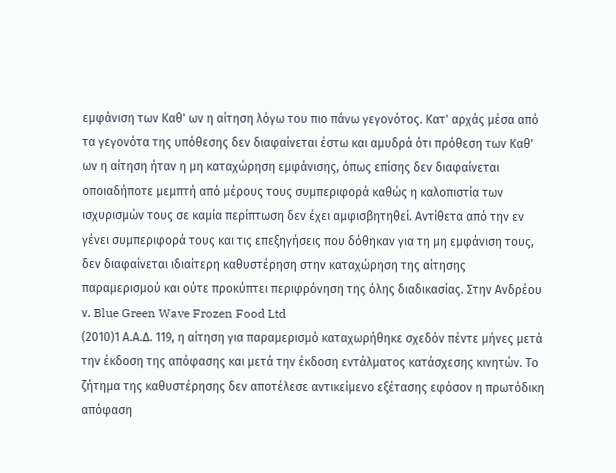εμφάνιση των Καθ' ων η αίτηση λόγω του πιο πάνω γεγονότος. Κατ' αρχάς μέσα από τα γεγονότα της υπόθεσης δεν διαφαίνεται έστω και αμυδρά ότι πρόθεση των Καθ' ων η αίτηση ήταν η μη καταχώρηση εμφάνισης, όπως επίσης δεν διαφαίνεται οποιαδήποτε μεμπτή από μέρους τους συμπεριφορά καθώς η καλοπιστία των ισχυρισμών τους σε καμία περίπτωση δεν έχει αμφισβητηθεί. Αντίθετα από την εν γένει συμπεριφορά τους και τις επεξηγήσεις που δόθηκαν για τη μη εμφάνιση τους, δεν διαφαίνεται ιδιαίτερη καθυστέρηση στην καταχώρηση της αίτησης παραμερισμού και ούτε προκύπτει περιφρόνηση της όλης διαδικασίας. Στην Ανδρέου ν. Blue Green Wave Frozen Food Ltd
(2010)1 Α.Α.Δ. 119, η αίτηση για παραμερισμό καταχωρήθηκε σχεδόν πέντε μήνες μετά την έκδοση της απόφασης και μετά την έκδοση εντάλματος κατάσχεσης κινητών. Το ζήτημα της καθυστέρησης δεν αποτέλεσε αντικείμενο εξέτασης εφόσον η πρωτόδικη απόφαση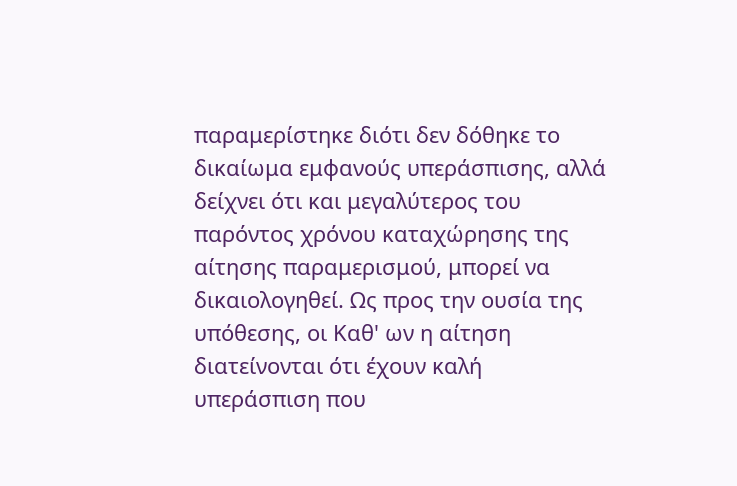παραμερίστηκε διότι δεν δόθηκε το δικαίωμα εμφανούς υπεράσπισης, αλλά δείχνει ότι και μεγαλύτερος του παρόντος χρόνου καταχώρησης της αίτησης παραμερισμού, μπορεί να δικαιολογηθεί. Ως προς την ουσία της υπόθεσης, οι Καθ' ων η αίτηση διατείνονται ότι έχουν καλή υπεράσπιση που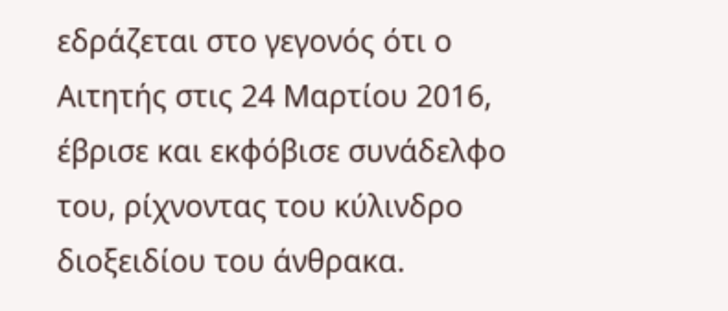εδράζεται στο γεγονός ότι ο Αιτητής στις 24 Μαρτίου 2016, έβρισε και εκφόβισε συνάδελφο του, ρίχνοντας του κύλινδρο διοξειδίου του άνθρακα.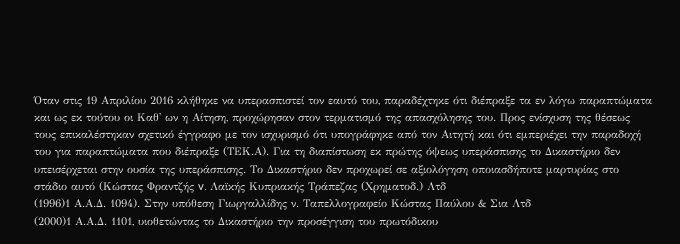Όταν στις 19 Απριλίου 2016 κλήθηκε να υπερασπιστεί τον εαυτό του, παραδέχτηκε ότι διέπραξε τα εν λόγω παραπτώματα και ως εκ τούτου οι Καθ' ων η Αίτηση, προχώρησαν στον τερματισμό της απασχόλησης του. Προς ενίσχυση της θέσεως τους επικαλέστηκαν σχετικό έγγραφο με τον ισχυρισμό ότι υπογράφηκε από τον Αιτητή και ότι εμπεριέχει την παραδοχή του για παραπτώματα που διέπραξε (ΤΕΚ.Α). Για τη διαπίστωση εκ πρώτης όψεως υπεράσπισης το Δικαστήριο δεν υπεισέρχεται στην ουσία της υπεράσπισης. Το Δικαστήριο δεν προχωρεί σε αξιολόγηση οποιασδήποτε μαρτυρίας στο στάδιο αυτό (Κώστας Φραντζής v. Λαϊκής Κυπριακής Τράπεζας (Χρηματοδ.) Λτδ
(1996)1 Α.Α.Δ. 1094). Στην υπόθεση Γιωργαλλίδης ν. Ταπελλογραφείο Κώστας Παύλου & Σια Λτδ
(2000)1 Α.Α.Δ. 1101, υιοθετώντας το Δικαστήριο την προσέγγιση του πρωτόδικου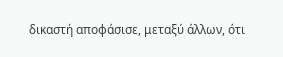δικαστή αποφάσισε, μεταξύ άλλων, ότι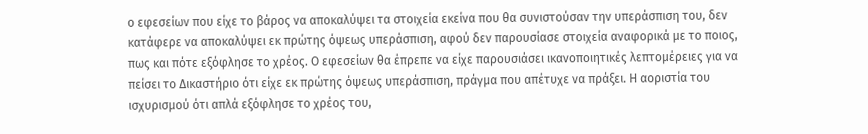ο εφεσείων που είχε το βάρος να αποκαλύψει τα στοιχεία εκείνα που θα συνιστούσαν την υπεράσπιση του, δεν κατάφερε να αποκαλύψει εκ πρώτης όψεως υπεράσπιση, αφού δεν παρουσίασε στοιχεία αναφορικά με το ποιος, πως και πότε εξόφλησε το χρέος. Ο εφεσείων θα έπρεπε να είχε παρουσιάσει ικανοποιητικές λεπτομέρειες για να πείσει το Δικαστήριο ότι είχε εκ πρώτης όψεως υπεράσπιση, πράγμα που απέτυχε να πράξει. Η αοριστία του ισχυρισμού ότι απλά εξόφλησε το χρέος του,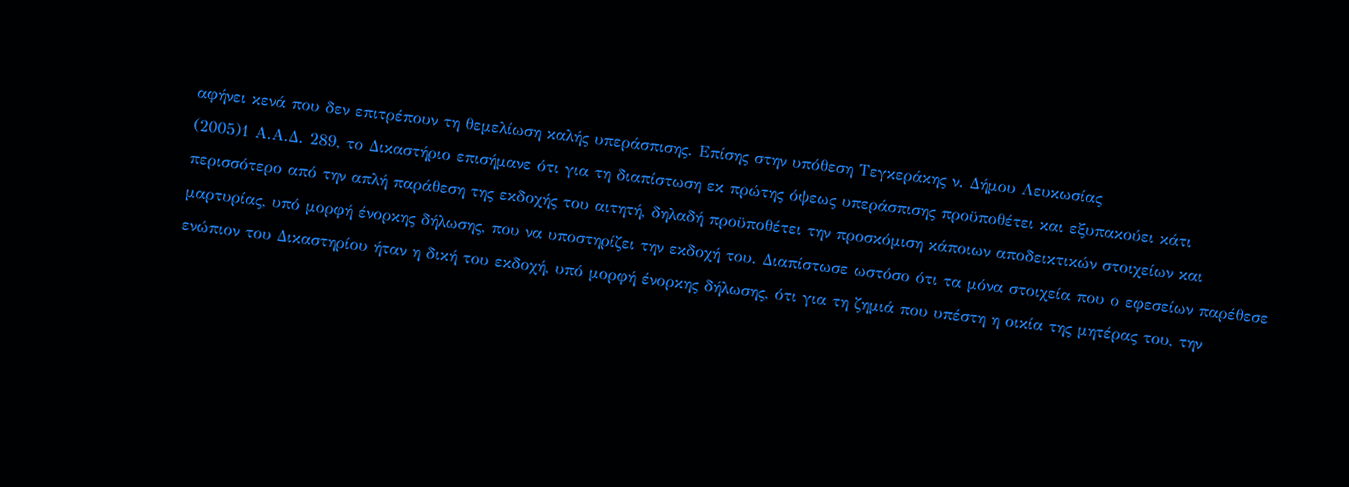αφήνει κενά που δεν επιτρέπουν τη θεμελίωση καλής υπεράσπισης. Επίσης στην υπόθεση Τεγκεράκης ν. Δήμου Λευκωσίας
(2005)1 Α.Α.Δ. 289, το Δικαστήριο επισήμανε ότι για τη διαπίστωση εκ πρώτης όψεως υπεράσπισης προϋποθέτει και εξυπακούει κάτι περισσότερο από την απλή παράθεση της εκδοχής του αιτητή, δηλαδή προϋποθέτει την προσκόμιση κάποιων αποδεικτικών στοιχείων και μαρτυρίας, υπό μορφή ένορκης δήλωσης, που να υποστηρίζει την εκδοχή του. Διαπίστωσε ωστόσο ότι τα μόνα στοιχεία που ο εφεσείων παρέθεσε ενώπιον του Δικαστηρίου ήταν η δική του εκδοχή, υπό μορφή ένορκης δήλωσης, ότι για τη ζημιά που υπέστη η οικία της μητέρας του, την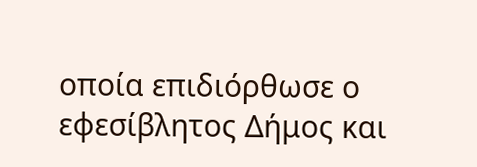οποία επιδιόρθωσε ο εφεσίβλητος Δήμος και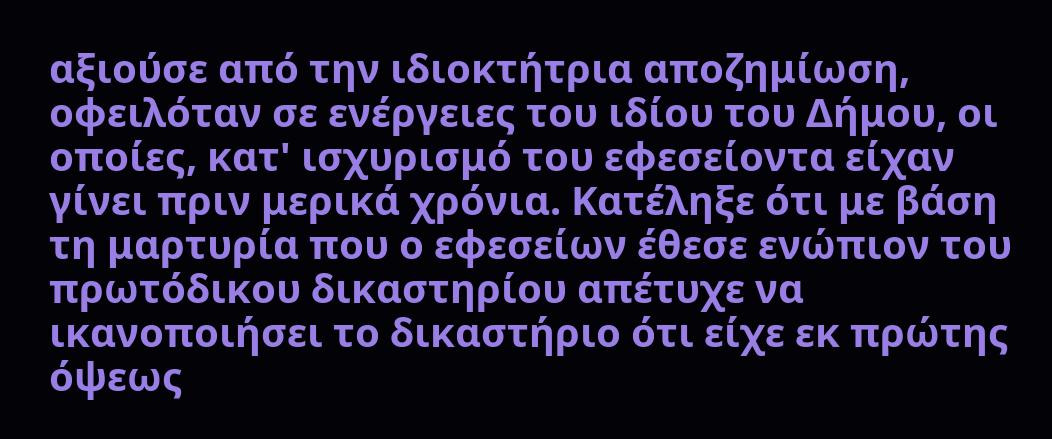αξιούσε από την ιδιοκτήτρια αποζημίωση, οφειλόταν σε ενέργειες του ιδίου του Δήμου, οι οποίες, κατ' ισχυρισμό του εφεσείοντα είχαν γίνει πριν μερικά χρόνια. Κατέληξε ότι με βάση τη μαρτυρία που ο εφεσείων έθεσε ενώπιον του πρωτόδικου δικαστηρίου απέτυχε να ικανοποιήσει το δικαστήριο ότι είχε εκ πρώτης όψεως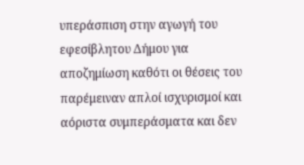υπεράσπιση στην αγωγή του εφεσίβλητου Δήμου για αποζημίωση καθότι οι θέσεις του παρέμειναν απλοί ισχυρισμοί και αόριστα συμπεράσματα και δεν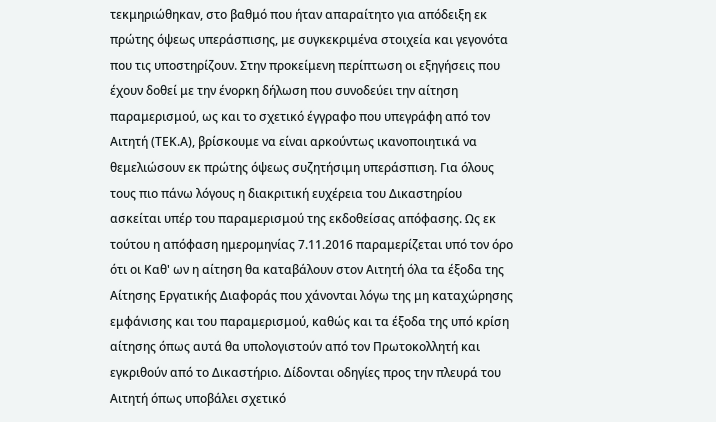τεκμηριώθηκαν, στο βαθμό που ήταν απαραίτητο για απόδειξη εκ πρώτης όψεως υπεράσπισης, με συγκεκριμένα στοιχεία και γεγονότα που τις υποστηρίζουν. Στην προκείμενη περίπτωση οι εξηγήσεις που έχουν δοθεί με την ένορκη δήλωση που συνοδεύει την αίτηση παραμερισμού, ως και το σχετικό έγγραφο που υπεγράφη από τον Αιτητή (ΤΕΚ.Α), βρίσκουμε να είναι αρκούντως ικανοποιητικά να θεμελιώσουν εκ πρώτης όψεως συζητήσιμη υπεράσπιση. Για όλους τους πιο πάνω λόγους η διακριτική ευχέρεια του Δικαστηρίου ασκείται υπέρ του παραμερισμού της εκδοθείσας απόφασης. Ως εκ τούτου η απόφαση ημερομηνίας 7.11.2016 παραμερίζεται υπό τον όρο ότι οι Καθ' ων η αίτηση θα καταβάλουν στον Αιτητή όλα τα έξοδα της Αίτησης Εργατικής Διαφοράς που χάνονται λόγω της μη καταχώρησης εμφάνισης και του παραμερισμού, καθώς και τα έξοδα της υπό κρίση αίτησης όπως αυτά θα υπολογιστούν από τον Πρωτοκολλητή και εγκριθούν από το Δικαστήριο. Δίδονται οδηγίες προς την πλευρά του Αιτητή όπως υποβάλει σχετικό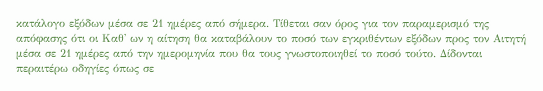κατάλογο εξόδων μέσα σε 21 ημέρες από σήμερα. Τίθεται σαν όρος για τον παραμερισμό της απόφασης ότι οι Καθ' ων η αίτηση θα καταβάλουν το ποσό των εγκριθέντων εξόδων προς τον Αιτητή μέσα σε 21 ημέρες από την ημερομηνία που θα τους γνωστοποιηθεί το ποσό τούτο. Δίδονται περαιτέρω οδηγίες όπως σε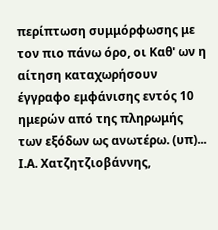περίπτωση συμμόρφωσης με τον πιο πάνω όρο, οι Καθ' ων η αίτηση καταχωρήσουν έγγραφο εμφάνισης εντός 10 ημερών από της πληρωμής των εξόδων ως ανωτέρω. (υπ)... Ι.Α. Χατζητζιοβάννης,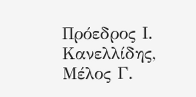Πρόεδρος Ι. Κανελλίδης, Μέλος Γ.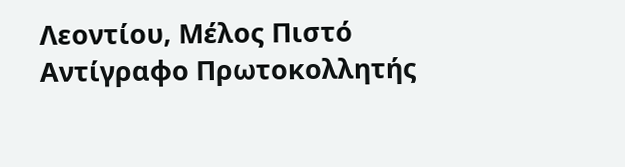Λεοντίου, Μέλος Πιστό Αντίγραφο Πρωτοκολλητής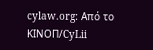cylaw.org: Από το ΚΙΝOΠ/CyLii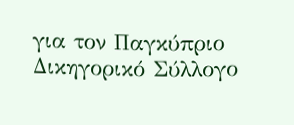για τον Παγκύπριο Δικηγορικό Σύλλογο